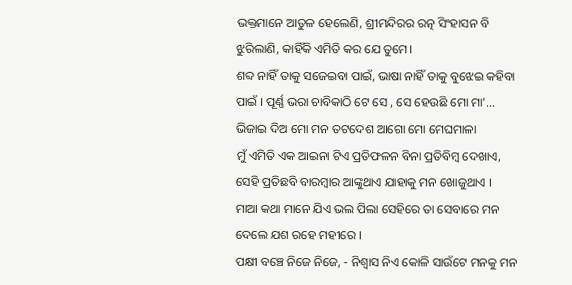ଭକ୍ତମାନେ ଆତୁଳ ହେଲେଣି, ଶ୍ରୀମନ୍ଦିରର ରତ୍ନ ସିଂହାସନ ବି ଝୁରିଲାଣି, କାହିଁକି ଏମିତି କର ଯେ ତୁମେ।
ଶବ୍ଦ ନାହିଁ ତାକୁ ସଜେଇବା ପାଇଁ, ଭାଷା ନାହିଁ ତାକୁ ବୁଝେଇ କହିବା ପାଇଁ । ପୂର୍ଣ୍ଣ ଭରା ଚାବିକାଠି ଟେ ସେ , ସେ ହେଉଛି ମୋ ମା'...
ଭିଜାଇ ଦିଅ ମୋ ମନ ତଟଦେଶ ଆଗୋ ମୋ ମେଘମାଳା
ମୁଁ ଏମିତି ଏକ ଆଇନା ଟିଏ ପ୍ରତିଫଳନ ବିନା ପ୍ରତିବିମ୍ବ ଦେଖାଏ, ସେହି ପ୍ରତିଛବି ବାରମ୍ବାର ଆଙ୍କୁଥାଏ ଯାହାକୁ ମନ ଖୋଜୁଥାଏ ।
ମାଆ କଥା ମାନେ ଯିଏ ଭଲ ପିଲା ସେହିରେ ତା ସେବାରେ ମନ ଦେଲେ ଯଶ ରହେ ମହୀରେ ।
ପକ୍ଷୀ ବଞ୍ଚେ ନିଜେ ନିଜେ, - ନିଶ୍ଵାସ ନିଏ କୋଳି ସାଉଁଟେ ମନକୁ ମନ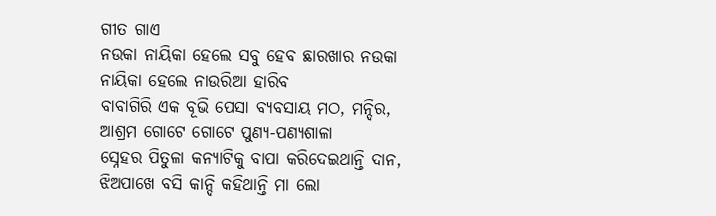ଗୀତ ଗାଏ
ନଉକା ନାୟିକା ହେଲେ ସବୁ ହେବ ଛାରଖାର ନଉକା ନାୟିକା ହେଲେ ନାଉରିଆ ହାରିବ
ବାବାଗିରି ଏକ ବୂଭି ପେସା ବ୍ୟବସାୟ ମଠ, ମନ୍ଦିର, ଆଶ୍ରମ ଗୋଟେ ଗୋଟେ ପୁଣ୍ୟ-ପଣ୍ୟଶାଳା
ସ୍ନେହର ପିତୁଳା କନ୍ୟାଟିକୁ ବାପା କରିଦେଇଥାନ୍ତି ଦାନ, ଝିଅପାଖେ ବସି କାନ୍ଦି କହିଥାନ୍ତି ମା ଲୋ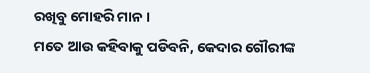ରଖିବୁ ମୋହରି ମାନ ।
ମତେ ଆଉ କହିବାକୁ ପଡିବନି, କେଦାର ଗୌରୀଙ୍କ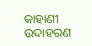କାହାଣୀ ଉଦାହରଣ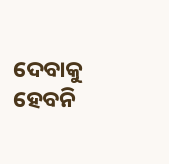ଦେବାକୁ ହେବନି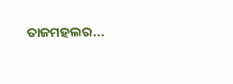ତାଜମହଲର...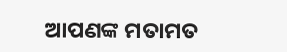ଆପଣଙ୍କ ମତାମତ